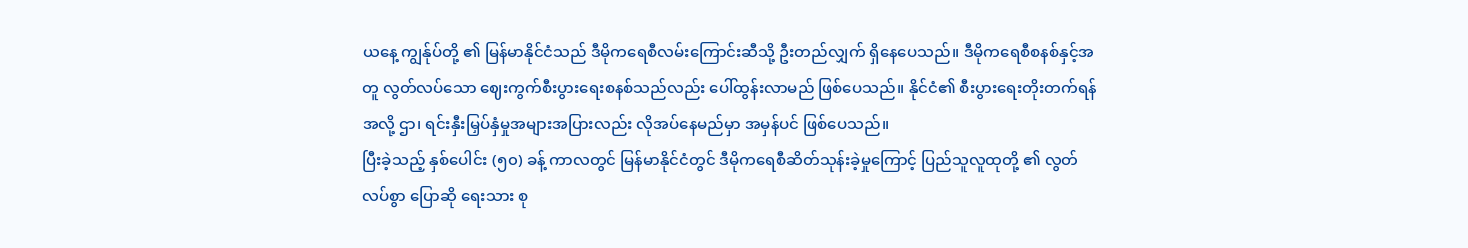ယနေ့ ကျွန်ုပ်တို့ ၏ မြန်မာနိုင်ငံသည် ဒီမိုကရေစီလမ်းကြောင်းဆီသို့ ဦးတည်လျှက် ရှိနေပေသည်။ ဒီမိုကရေစီစနစ်နှင့်အတူ လွတ်လပ်သော ဈေးကွက်စီးပွားရေးစနစ်သည်လည်း ပေါ်ထွန်းလာမည် ဖြစ်ပေသည်။ နိုင်ငံ၏ စီးပွားရေးတိုးတက်ရန် အလို့ ဌာ၊ ရင်းနှီးမြှပ်နှံမှုအများအပြားလည်း လိုအပ်နေမည်မှာ အမှန်ပင် ဖြစ်ပေသည်။
ပြီးခဲ့သည့် နှစ်ပေါင်း (၅၀) ခန့် ကာလတွင် မြန်မာနိုင်ငံတွင် ဒီမိုကရေစီဆိတ်သုန်းခဲ့မှုကြောင့် ပြည်သူလူထုတို့ ၏ လွတ်လပ်စွာ ပြောဆို ရေးသား စု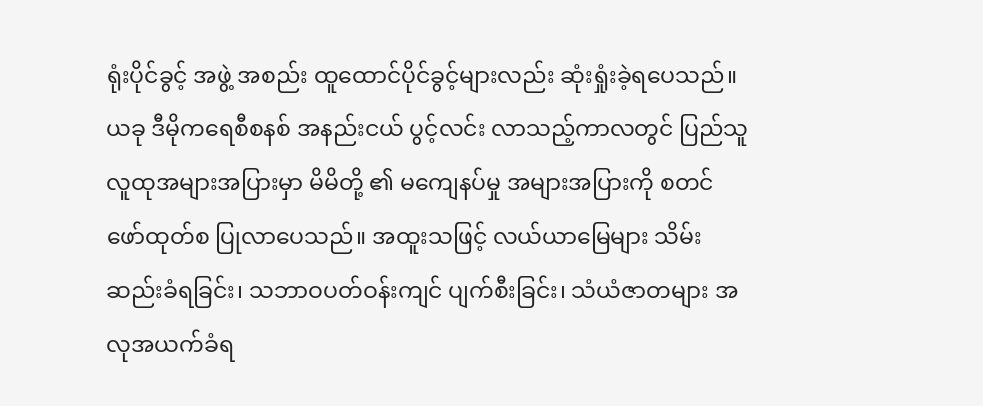ရုံးပိုင်ခွင့် အဖွဲ့ အစည်း ထူထောင်ပိုင်ခွင့်များလည်း ဆုံးရှုံးခဲ့ရပေသည်။ ယခု ဒီမိုကရေစီစနစ် အနည်းငယ် ပွင့်လင်း လာသည့်ကာလတွင် ပြည်သူလူထုအများအပြားမှာ မိမိတို့ ၏ မကျေနပ်မှု အများအပြားကို စတင် ဖော်ထုတ်စ ပြုလာပေသည်။ အထူးသဖြင့် လယ်ယာမြေများ သိမ်းဆည်းခံရခြင်း၊ သဘာဝပတ်ဝန်းကျင် ပျက်စီးခြင်း၊ သံယံဇာတများ အလုအယက်ခံရ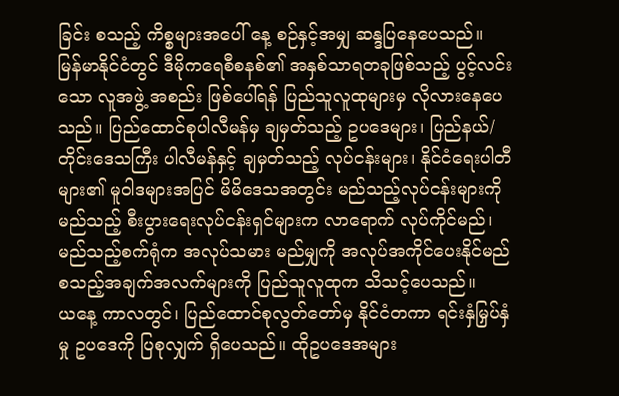ခြင်း စသည့် ကိစ္စများအပေါ် နေ့ စဉ်နှင့်အမျှ ဆန္ဒပြနေပေသည်။
မြန်မာနိုင်ငံတွင် ဒီမိုကရေစီစနစ်၏ အနှစ်သာရတခုဖြစ်သည့် ပွင့်လင်းသော လူအဖွဲ့ အစည်း ဖြစ်ပေါ်ရန် ပြည်သူလူထုများမှ လိုလားနေပေသည်။ ပြည်ထောင်စုပါလီမန်မှ ချမှတ်သည့် ဥပဒေများ၊ ပြည်နယ်/ တိုင်းဒေသကြီး ပါလီမန်နှင့် ချမှတ်သည့် လုပ်ငန်းများ၊ နိုင်ငံရေးပါတီများ၏ မူဝါဒများအပြင် မိမိဒေသအတွင်း မည်သည့်လုပ်ငန်းများကို မည်သည့် စီးပွားရေးလုပ်ငန်းရှင်များက လာရောက် လုပ်ကိုင်မည်၊ မည်သည့်စက်ရုံက အလုပ်သမား မည်မျှကို အလုပ်အကိုင်ပေးနိုင်မည် စသည့်အချက်အလက်များကို ပြည်သူလူထုက သိသင့်ပေသည်။
ယနေ့ ကာလတွင်၊ ပြည်ထောင်စုလွတ်တော်မှ နိုင်ငံတကာ ရင်းနှံမြှပ်နှံမှု ဥပဒေကို ပြစုလျှက် ရှိပေသည်။ ထိုဥပဒေအများ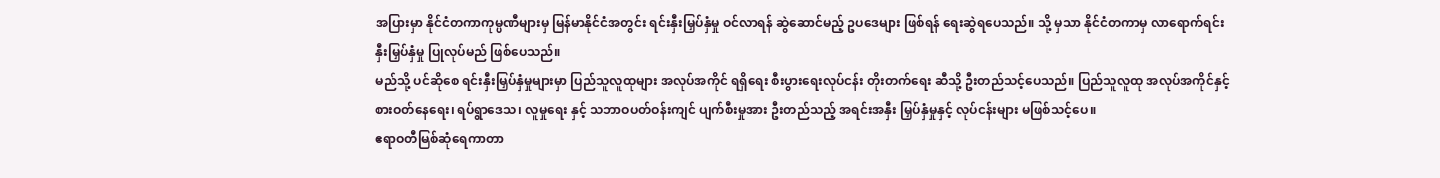အပြားမှာ နိုင်ငံတကာကုမ္ပဏီများမှ မြန်မာနိုင်ငံအတွင်း ရင်းနှီးမြှပ်နှံမှု ဝင်လာရန် ဆွဲဆောင်မည့် ဥပဒေများ ဖြစ်ရန် ရေးဆွဲရပေသည်။ သို့ မှသာ နိုင်ငံတကာမှ လာရောက်ရင်းနှီးမြှပ်နှံမှု ပြုလုပ်မည် ဖြစ်ပေသည်။
မည်သို့ ပင်ဆိုစေ ရင်းနှီးမြှပ်နှံမှုများမှာ ပြည်သူလူထုများ အလုပ်အကိုင် ရရှိရေး စီးပွားရေးလုပ်ငန်း တိုးတက်ရေး ဆီသို့ ဦးတည်သင့်ပေသည်။ ပြည်သူလူထု အလုပ်အကိုင်နှင့် စားဝတ်နေရေး၊ ရပ်ရွာဒေသ၊ လူမှုရေး နှင့် သဘာဝပတ်ဝန်းကျင် ပျက်စီးမှုအား ဦးတည်သည့် အရင်းအနှီး မြှပ်နှံမှုနှင့် လုပ်ငန်းများ မဖြစ်သင့်ပေ။
ဧရာဝတီမြစ်ဆုံရေကာတာ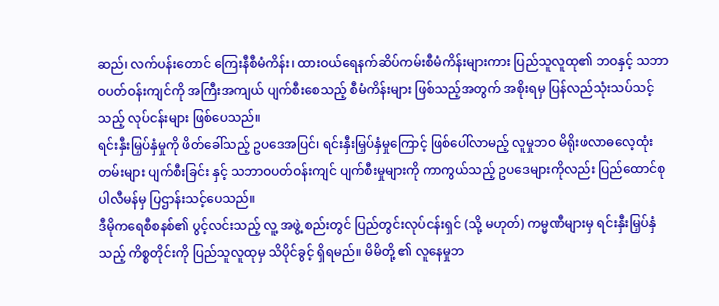ဆည်၊ လက်ပန်းတောင် ကြေးနီစီမံကိန်း၊ ထားဝယ်ရေနက်ဆိပ်ကမ်းစီမံကိန်းများကား ပြည်သူလူထု၏ ဘဝနှင့် သဘာဝပတ်ဝန်းကျင်ကို အကြီးအကျယ် ပျက်စီးစေသည့် စီမံကိန်းများ ဖြစ်သည့်အတွက် အစိုးရမှ ပြန်လည်သုံးသပ်သင့်သည့် လုပ်ငန်းများ ဖြစ်ပေသည်။
ရင်းနှီးမြှပ်နှံမှုကို ဖိတ်ခေါ်သည့် ဥပဒေအပြင်၊ ရင်းနှီးမြှပ်နှံမှုကြောင့် ဖြစ်ပေါ်လာမည့် လူမှုဘဝ မိရိုးဖလာဓလေ့ထုံးတမ်းများ ပျက်စီးခြင်း နှင့် သဘာဝပတ်ဝန်းကျင် ပျက်စီးမှုများကို ကာကွယ်သည့် ဥပဒေများကိုလည်း ပြည်ထောင်စုပါလီမန်မှ ပြဌာန်းသင့်ပေသည်။
ဒီမိုကရေစီစနစ်၏ ပွင့်လင်းသည့် လူ့ အဖွဲ့ စည်းတွင် ပြည်တွင်းလုပ်ငန်းရှင် (သို့ မဟုတ်) ကမ္မဏီများမှ ရင်းနှီးမြှပ်နှံသည့် ကိစ္စတိုင်းကို ပြည်သူလူထုမှ သိပိုင်ခွင့် ရှိရမည်။ မိမိတို့ ၏ လူနေမှုဘ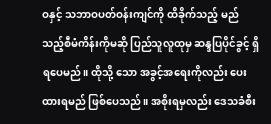ဝနှင့် သဘာဝပတ်ဝန်းကျင်ကို ထိခိုက်သည့် မည်သည့်စီမံကိန်းကိုမဆို ပြည်သူလူထုမှ ဆန္ဒပြပိုင်ခွင့် ရှိရပေမည်။ ထိုသို့ သော အခွင့်အရေးကိုလည်း ပေးထားရမည် ဖြစ်ပေသည်။ အစိုးရမှလည်း ဒေသခံစီး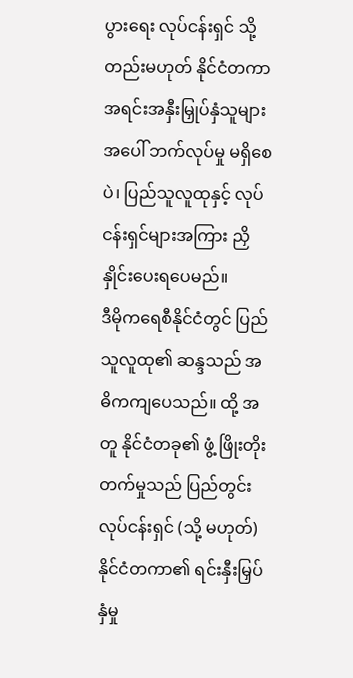ပွားရေး လုပ်ငန်းရှင် သို့တည်းမဟုတ် နိုင်ငံတကာ အရင်းအနှီးမြှုပ်နှံသူများအပေါ် ဘက်လုပ်မှု မရှိစေပဲ၊ ပြည်သူလူထုနှင့် လုပ်ငန်းရှင်များအကြား ညှိနှိုင်းပေးရပေမည်။
ဒီမိုကရေစီနိုင်ငံတွင် ပြည်သူလူထု၏ ဆန္ဒသည် အဓိကကျပေသည်။ ထို့ အတူ နိုင်ငံတခု၏ ဖွံ့ ဖြိုးတိုးတက်မှုသည် ပြည်တွင်းလုပ်ငန်းရှင် (သို့ မဟုတ်) နိုင်ငံတကာ၏ ရင်းနှီးမြှပ်နှံမှု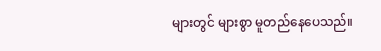များတွင် များစွာ မူတည်နေပေသည်။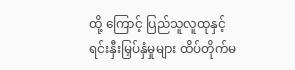ထို့ ကြောင့် ပြည်သူလူထုနှင့် ရင်းနှီးမြှပ်နှံမှုများ ထိပ်တိုက်မ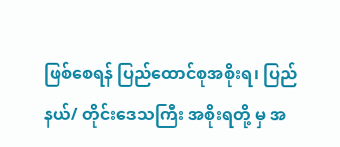ဖြစ်စေရန် ပြည်ထောင်စုအစိုးရ၊ ပြည်နယ်/ တိုင်းဒေသကြီး အစိုးရတို့ မှ အ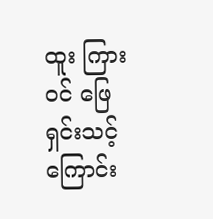ထူး ကြားဝင် ဖြေရှင်းသင့်ကြောင်း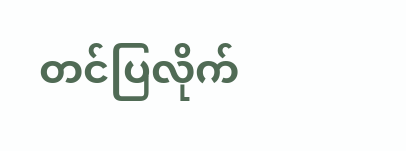တင်ပြလိုက်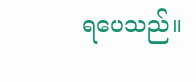ရပေသည်။